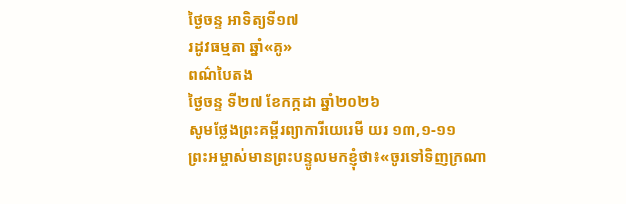ថ្ងៃចន្ទ អាទិត្យទី១៧
រដូវធម្មតា ឆ្នាំ«គូ»
ពណ៌បៃតង
ថ្ងៃចន្ទ ទី២៧ ខែកក្កដា ឆ្នាំ២០២៦
សូមថ្លែងព្រះគម្ពីរព្យាការីយេរេមី យរ ១៣,១-១១
ព្រះអម្ចាស់មានព្រះបន្ទូលមកខ្ញុំថា៖«ចូរទៅទិញក្រណា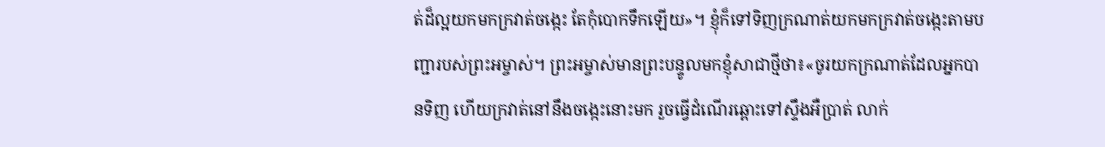ត់ដ៏ល្អយកមកក្រវាត់ចង្កេះ តែកុំបោកទឹកឡើយ»។ ខ្ញុំក៏ទៅទិញក្រណាត់យកមកក្រវាត់ចង្កេះតាមបញ្ជារបស់ព្រះអម្ចាស់។ ព្រះអម្ចាស់មានព្រះបន្ទូលមកខ្ញុំសាជាថ្មីថា៖«ចូរយកក្រណាត់ដែលអ្នកបានទិញ ហើយក្រវាត់នៅនឹងចង្កេះនោះមក រួចធ្វើដំណើរឆ្ពោះទៅស្ទឹងអឺប្រាត់ លាក់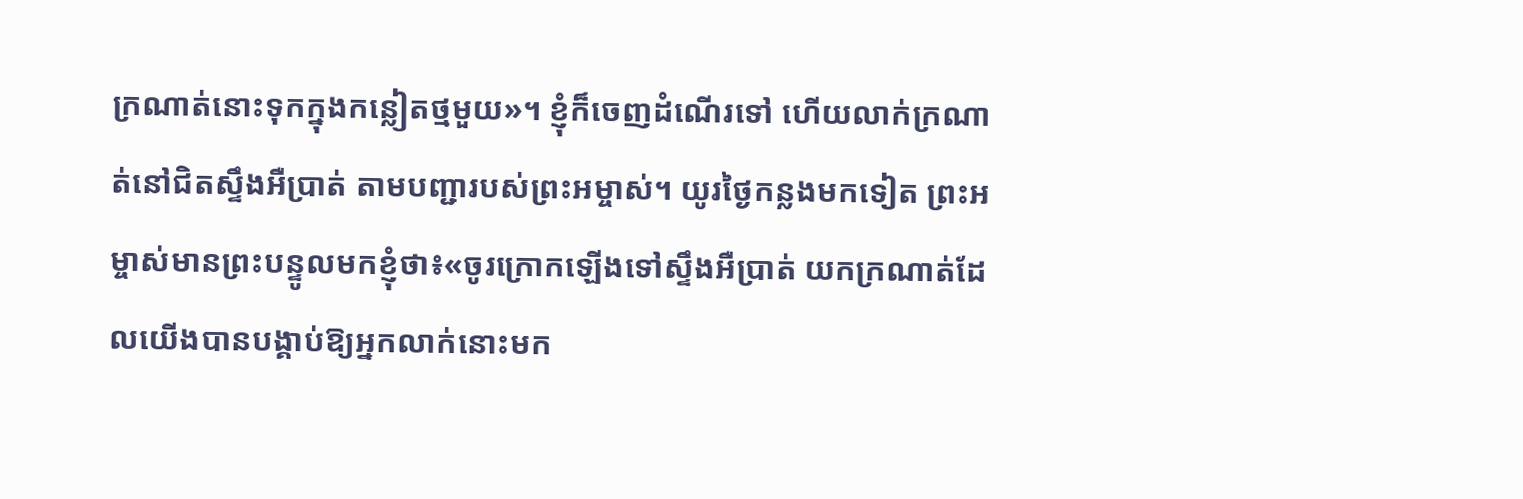ក្រណាត់នោះទុកក្នុងកន្លៀតថ្មមួយ»។ ខ្ញុំក៏ចេញដំណើរទៅ ហើយលាក់ក្រណាត់នៅជិតស្ទឹងអឺប្រាត់ តាមបញ្ជារបស់ព្រះអម្ចាស់។ យូរថ្ងៃកន្លងមកទៀត ព្រះអម្ចាស់មានព្រះបន្ទូលមកខ្ញុំថា៖«ចូរក្រោកឡើងទៅស្ទឹងអឺប្រាត់ យកក្រណាត់ដែលយើងបានបង្គាប់ឱ្យអ្នកលាក់នោះមក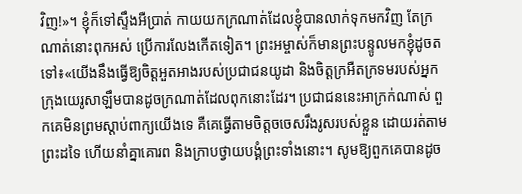វិញ!»។ ខ្ញុំក៏ទៅស្ទឹងអឺប្រាត់ កាយយកក្រណាត់ដែលខ្ញុំបានលាក់ទុកមកវិញ តែក្រណាត់នោះពុកអស់ ប្រើការលែងកើតទៀត។ ព្រះអម្ចាស់ក៏មានព្រះបន្ទូលមកខ្ញុំដូចតទៅ៖«យើងនឹងធ្វើឱ្យចិត្តអួតអាងរបស់ប្រជាជនយូដា និងចិត្តក្រអឺតក្រទមរបស់អ្នកក្រុងយេរូសាឡឹមបានដូចក្រណាត់ដែលពុកនោះដែរ។ ប្រជាជននេះអាក្រក់ណាស់ ពួកគេមិនព្រមស្តាប់ពាក្យយើងទេ គឺគេធ្វើតាមចិត្តចចេសរឹងរូសរបស់ខ្លួន ដោយរត់តាមព្រះដទៃ ហើយនាំគ្នាគោរព និងក្រាបថ្វាយបង្គំព្រះទាំងនោះ។ សូមឱ្យពួកគេបានដូច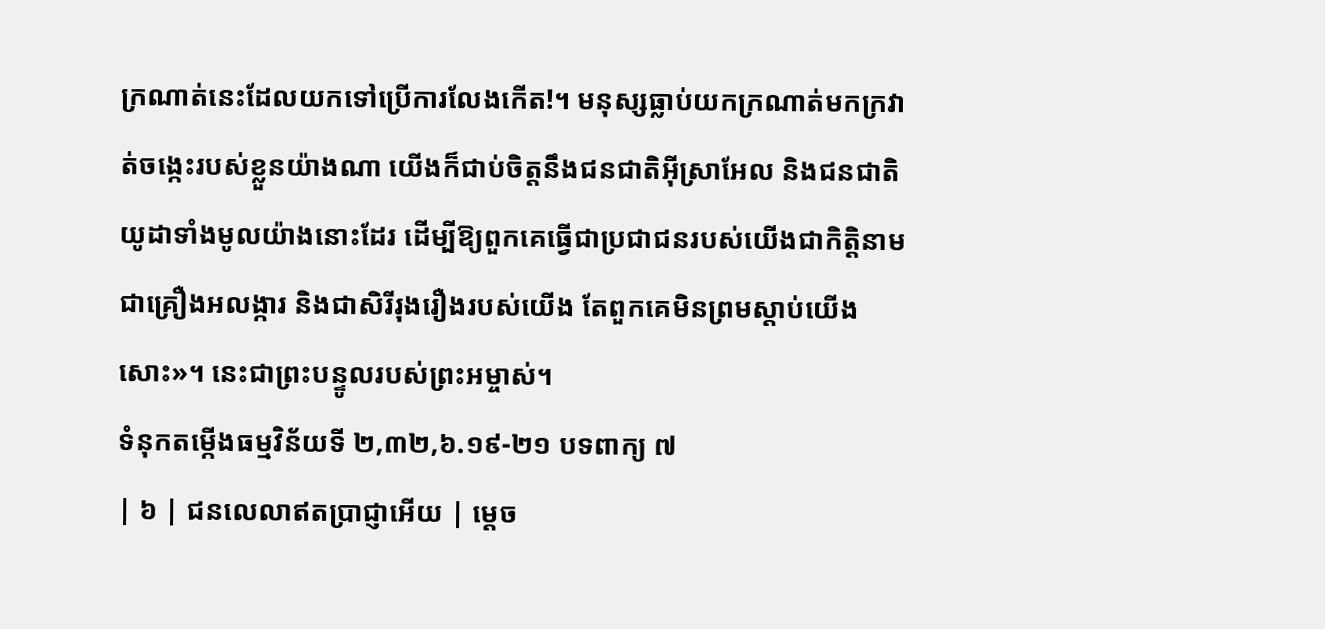ក្រណាត់នេះដែលយកទៅប្រើការលែងកើត!។ មនុស្សធ្លាប់យកក្រណាត់មកក្រវាត់ចង្កេះរបស់ខ្លួនយ៉ាងណា យើងក៏ជាប់ចិត្តនឹងជនជាតិអ៊ីស្រាអែល និងជនជាតិយូដាទាំងមូលយ៉ាងនោះដែរ ដើម្បីឱ្យពួកគេធ្វើជាប្រជាជនរបស់យើងជាកិត្តិនាម ជាគ្រឿងអលង្ការ និងជាសិរីរុងរឿងរបស់យើង តែពួកគេមិនព្រមស្តាប់យើងសោះ»។ នេះជាព្រះបន្ទូលរបស់ព្រះអម្ចាស់។
ទំនុកតម្កើងធម្មវិន័យទី ២,៣២,៦.១៩-២១ បទពាក្យ ៧
| ៦ | ជនលេលាឥតប្រាជ្ញាអើយ | ម្តេច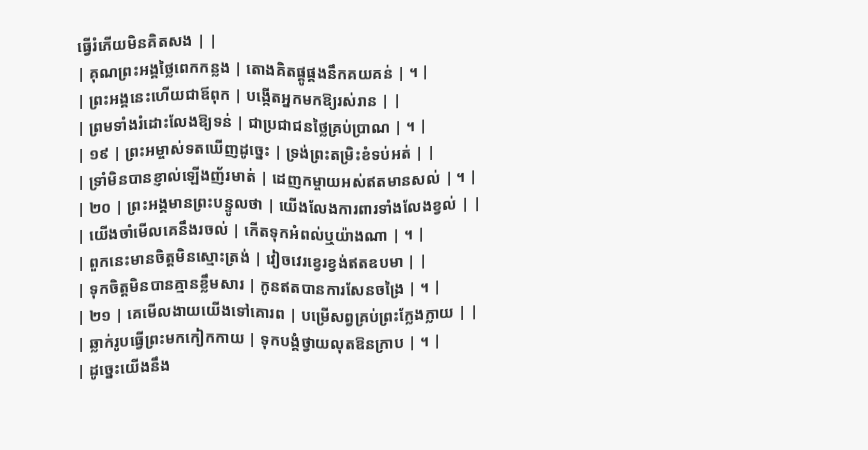ធ្វើរំភើយមិនគិតសង | |
| គុណព្រះអង្គថ្លៃពេកកន្លង | តោងគិតផ្គូផ្គងនឹកគយគន់ | ។ |
| ព្រះអង្គនេះហើយជាឪពុក | បង្កើតអ្នកមកឱ្យរស់រាន | |
| ព្រមទាំងរំដោះលែងឱ្យទន់ | ជាប្រជាជនថ្លៃគ្រប់ប្រាណ | ។ |
| ១៩ | ព្រះអម្ចាស់ទតឃើញដូច្នេះ | ទ្រង់ព្រះតម្រិះខំទប់អត់ | |
| ទ្រាំមិនបានខ្ញាល់ឡើងញ័រមាត់ | ដេញកម្ចាយអស់ឥតមានសល់ | ។ |
| ២០ | ព្រះអង្គមានព្រះបន្ទូលថា | យើងលែងការពារទាំងលែងខ្វល់ | |
| យើងចាំមើលគេនឹងរចល់ | កើតទុកអំពល់ឬយ៉ាងណា | ។ |
| ពួកនេះមានចិត្តមិនស្មោះត្រង់ | វៀចវេរខ្វេរខ្វង់ឥតឧបមា | |
| ទុកចិត្តមិនបានគ្មានខ្លឹមសារ | កូនឥតបានការសែនចង្រៃ | ។ |
| ២១ | គេមើលងាយយើងទៅគោរព | បម្រើសព្វគ្រប់ព្រះក្លែងក្លាយ | |
| ឆ្លាក់រូបធ្វើព្រះមកកៀកកាយ | ទុកបង្គំថ្វាយលុតឱនក្រាប | ។ |
| ដូច្នេះយើងនឹង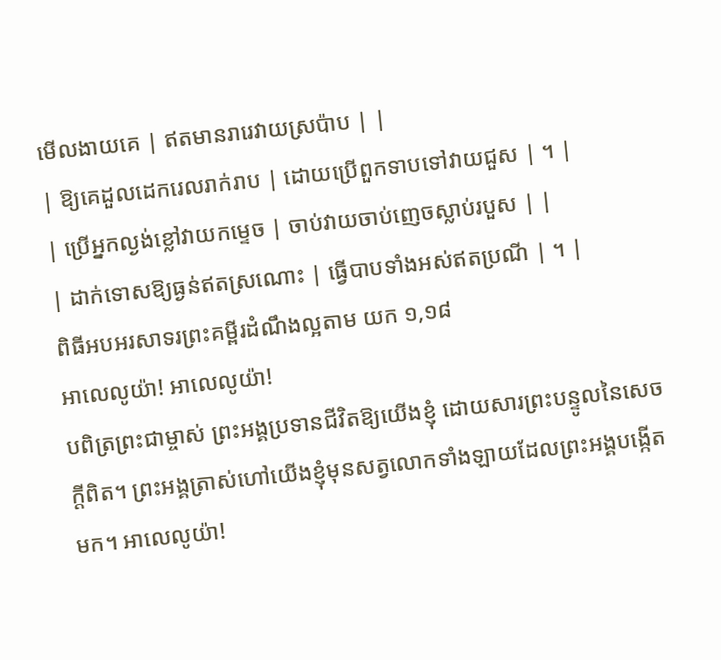មើលងាយគេ | ឥតមានរារេវាយស្រប៉ាប | |
| ឱ្យគេដួលដេករេលរាក់រាប | ដោយប្រើពួកទាបទៅវាយជួស | ។ |
| ប្រើអ្នកល្ងង់ខ្លៅវាយកម្ទេច | ចាប់វាយចាប់ញេចស្លាប់របួស | |
| ដាក់ទោសឱ្យធ្ងន់ឥតស្រណោះ | ធ្វើបាបទាំងអស់ឥតប្រណី | ។ |
ពិធីអបអរសាទរព្រះគម្ពីរដំណឹងល្អតាម យក ១,១៨
អាលេលូយ៉ា! អាលេលូយ៉ា!
បពិត្រព្រះជាម្ចាស់ ព្រះអង្គប្រទានជីវិតឱ្យយើងខ្ញុំ ដោយសារព្រះបន្ទូលនៃសេចក្តីពិត។ ព្រះអង្គត្រាស់ហៅយើងខ្ញុំមុនសត្វលោកទាំងឡាយដែលព្រះអង្គបង្កើតមក។ អាលេលូយ៉ា!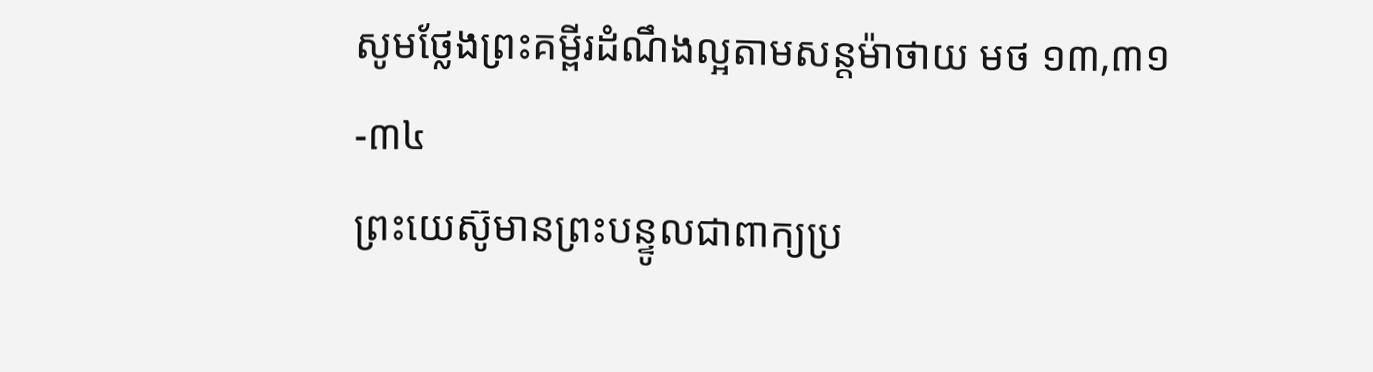សូមថ្លែងព្រះគម្ពីរដំណឹងល្អតាមសន្តម៉ាថាយ មថ ១៣,៣១-៣៤
ព្រះយេស៊ូមានព្រះបន្ទូលជាពាក្យប្រ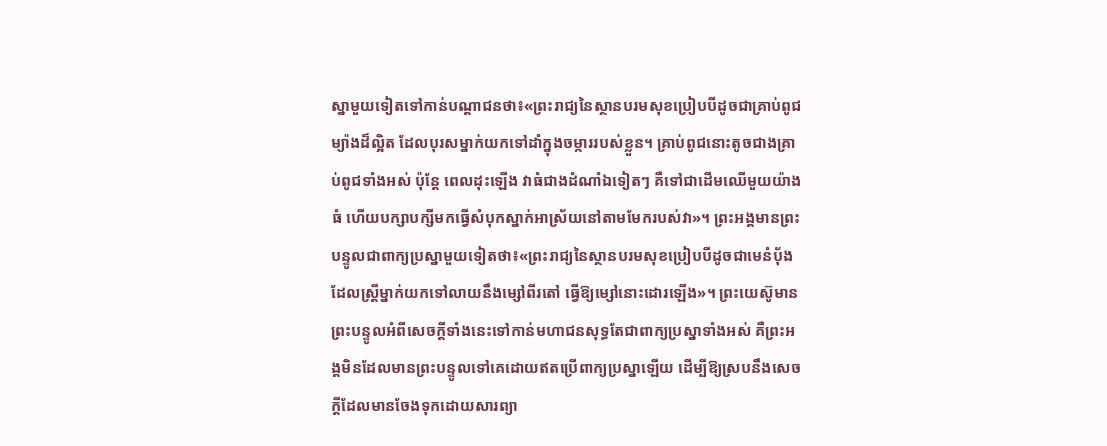ស្នាមួយទៀតទៅកាន់បណ្តាជនថា៖«ព្រះរាជ្យនៃស្ថានបរមសុខប្រៀបបីដូចជាគ្រាប់ពូជម្យ៉ាងដ៏ល្អិត ដែលបុរសម្នាក់យកទៅដាំក្នុងចម្ការរបស់ខ្លួន។ គ្រាប់ពូជនោះតូចជាងគ្រាប់ពូជទាំងអស់ ប៉ុន្តែ ពេលដុះឡើង វាធំជាងដំណាំឯទៀតៗ គឺទៅជាដើមឈើមួយយ៉ាងធំ ហើយបក្សាបក្សីមកធ្វើសំបុកស្នាក់អាស្រ័យនៅតាមមែករបស់វា»។ ព្រះអង្គមានព្រះបន្ទូលជាពាក្យប្រស្នាមួយទៀតថា៖«ព្រះរាជ្យនៃស្ថានបរមសុខប្រៀបបីដូចជាមេនំប័ុង ដែលស្រ្តីម្នាក់យកទៅលាយនឹងម្សៅពីរតៅ ធ្វើឱ្យម្សៅនោះដោរឡើង»។ ព្រះយេស៊ូមានព្រះបន្ទូលអំពីសេចក្តីទាំងនេះទៅកាន់មហាជនសុទ្ធតែជាពាក្យប្រស្នាទាំងអស់ គឺព្រះអង្គមិនដែលមានព្រះបន្ទូលទៅគេដោយឥតប្រើពាក្យប្រស្នាឡើយ ដើម្បីឱ្យស្របនឹងសេចក្តីដែលមានចែងទុកដោយសារព្យា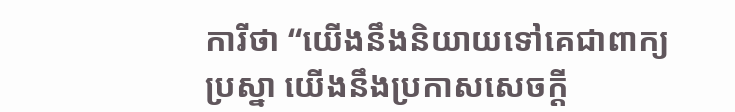ការីថា “យើងនឹងនិយាយទៅគេជាពាក្យប្រស្នា យើងនឹងប្រកាសសេចក្តី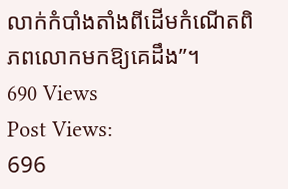លាក់កំបាំងតាំងពីដើមកំណើតពិភពលោកមកឱ្យគេដឹង”។
690 Views
Post Views:
696